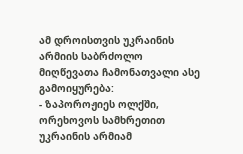ამ დროისთვის უკრაინის არმიის საბრძოლო მიღწევათა ჩამონათვალი ასე გამოიყურება:
- ზაპოროჟიეს ოლქში, ორეხოვოს სამხრეთით უკრაინის არმიამ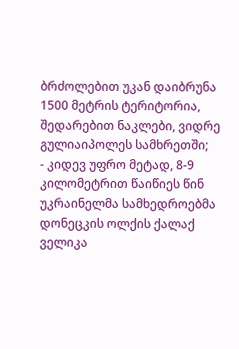ბრძოლებით უკან დაიბრუნა 1500 მეტრის ტერიტორია, შედარებით ნაკლები, ვიდრე გულიაიპოლეს სამხრეთში;
- კიდევ უფრო მეტად, 8-9 კილომეტრით წაიწიეს წინ უკრაინელმა სამხედროებმა დონეცკის ოლქის ქალაქ ველიკა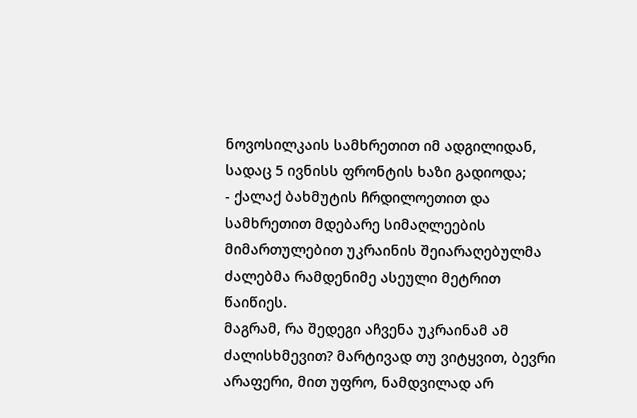ნოვოსილკაის სამხრეთით იმ ადგილიდან, სადაც 5 ივნისს ფრონტის ხაზი გადიოდა;
- ქალაქ ბახმუტის ჩრდილოეთით და სამხრეთით მდებარე სიმაღლეების მიმართულებით უკრაინის შეიარაღებულმა ძალებმა რამდენიმე ასეული მეტრით წაიწიეს.
მაგრამ, რა შედეგი აჩვენა უკრაინამ ამ ძალისხმევით? მარტივად თუ ვიტყვით, ბევრი არაფერი, მით უფრო, ნამდვილად არ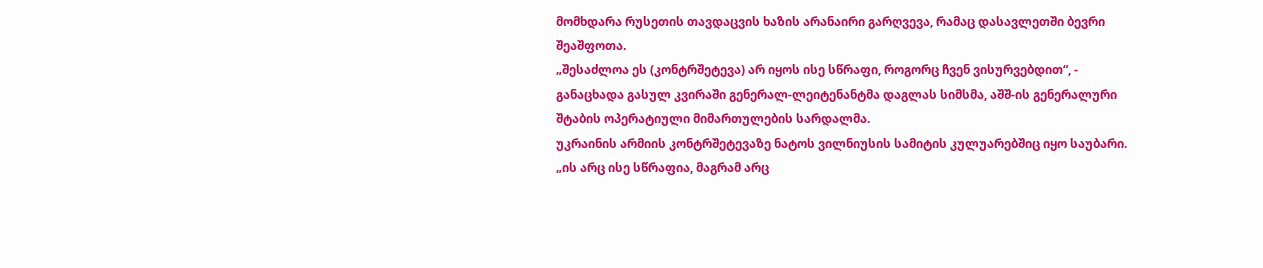მომხდარა რუსეთის თავდაცვის ხაზის არანაირი გარღვევა, რამაც დასავლეთში ბევრი შეაშფოთა.
„შესაძლოა ეს (კონტრშეტევა) არ იყოს ისე სწრაფი, როგორც ჩვენ ვისურვებდით“, - განაცხადა გასულ კვირაში გენერალ-ლეიტენანტმა დაგლას სიმსმა, აშშ-ის გენერალური შტაბის ოპერატიული მიმართულების სარდალმა.
უკრაინის არმიის კონტრშეტევაზე ნატოს ვილნიუსის სამიტის კულუარებშიც იყო საუბარი.
„ის არც ისე სწრაფია, მაგრამ არც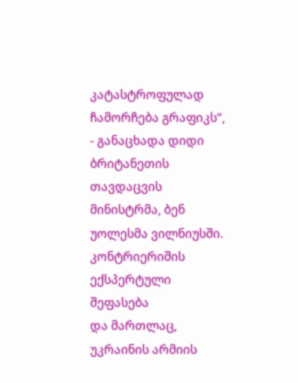კატასტროფულად ჩამორჩება გრაფიკს“, - განაცხადა დიდი ბრიტანეთის თავდაცვის მინისტრმა, ბენ უოლესმა ვილნიუსში.
კონტრიერიშის ექსპერტული შეფასება
და მართლაც, უკრაინის არმიის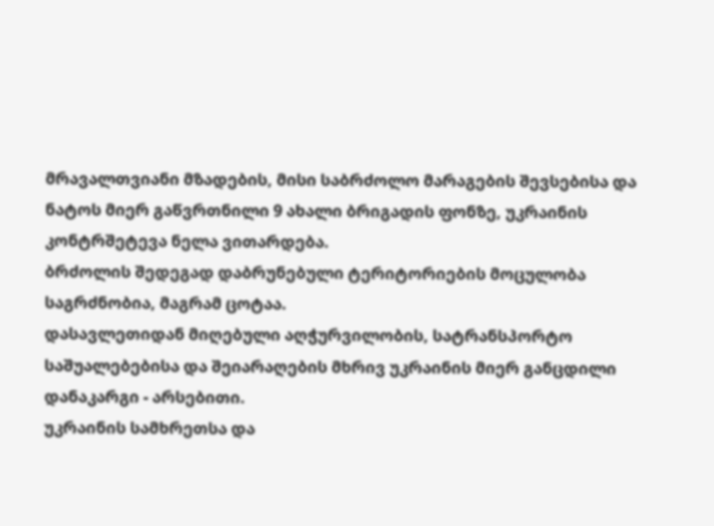მრავალთვიანი მზადების, მისი საბრძოლო მარაგების შევსებისა და ნატოს მიერ გაწვრთნილი 9 ახალი ბრიგადის ფონზე, უკრაინის კონტრშეტევა ნელა ვითარდება.
ბრძოლის შედეგად დაბრუნებული ტერიტორიების მოცულობა საგრძნობია, მაგრამ ცოტაა.
დასავლეთიდან მიღებული აღჭურვილობის, სატრანსპორტო საშუალებებისა და შეიარაღების მხრივ უკრაინის მიერ განცდილი დანაკარგი - არსებითი.
უკრაინის სამხრეთსა და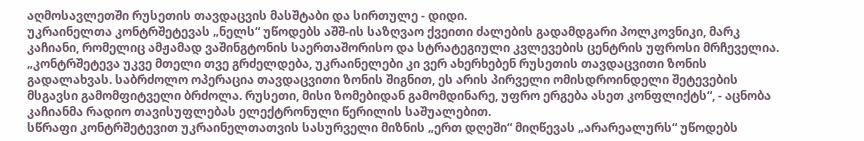აღმოსავლეთში რუსეთის თავდაცვის მასშტაბი და სირთულე - დიდი.
უკრაინელთა კონტრშეტევას „ნელს“ უწოდებს აშშ-ის საზღვაო ქვეითი ძალების გადამდგარი პოლკოვნიკი, მარკ კაჩიანი, რომელიც ამჟამად ვაშინგტონის საერთაშორისო და სტრატეგიული კვლევების ცენტრის უფროსი მრჩეველია.
„კონტრშეტევა უკვე მთელი თვე გრძელდება, უკრაინელები კი ვერ ახერხებენ რუსეთის თავდაცვითი ზონის გადალახვას. საბრძოლო ოპერაცია თავდაცვითი ზონის შიგნით, ეს არის პირველი ომისდროინდელი შეტევების მსგავსი გამომფიტველი ბრძოლა. რუსეთი, მისი ზომებიდან გამომდინარე, უფრო ერგება ასეთ კონფლიქტს“, - აცნობა კაჩიანმა რადიო თავისუფლებას ელექტრონული წერილის საშუალებით.
სწრაფი კონტრშეტევით უკრაინელთათვის სასურველი მიზნის „ერთ დღეში“ მიღწევას „არარეალურს“ უწოდებს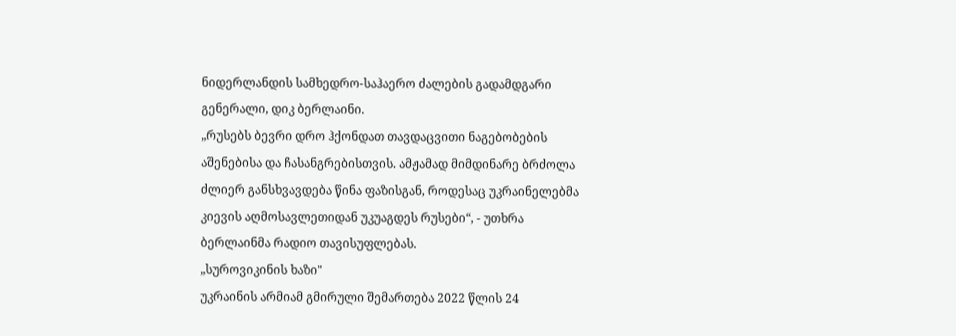ნიდერლანდის სამხედრო-საჰაერო ძალების გადამდგარი გენერალი, დიკ ბერლაინი.
„რუსებს ბევრი დრო ჰქონდათ თავდაცვითი ნაგებობების აშენებისა და ჩასანგრებისთვის. ამჟამად მიმდინარე ბრძოლა ძლიერ განსხვავდება წინა ფაზისგან, როდესაც უკრაინელებმა კიევის აღმოსავლეთიდან უკუაგდეს რუსები“, - უთხრა ბერლაინმა რადიო თავისუფლებას.
„სუროვიკინის ხაზი"
უკრაინის არმიამ გმირული შემართება 2022 წლის 24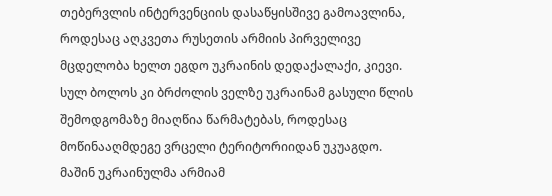თებერვლის ინტერვენციის დასაწყისშივე გამოავლინა, როდესაც აღკვეთა რუსეთის არმიის პირველივე მცდელობა ხელთ ეგდო უკრაინის დედაქალაქი, კიევი.
სულ ბოლოს კი ბრძოლის ველზე უკრაინამ გასული წლის შემოდგომაზე მიაღწია წარმატებას, როდესაც მოწინააღმდეგე ვრცელი ტერიტორიიდან უკუაგდო.
მაშინ უკრაინულმა არმიამ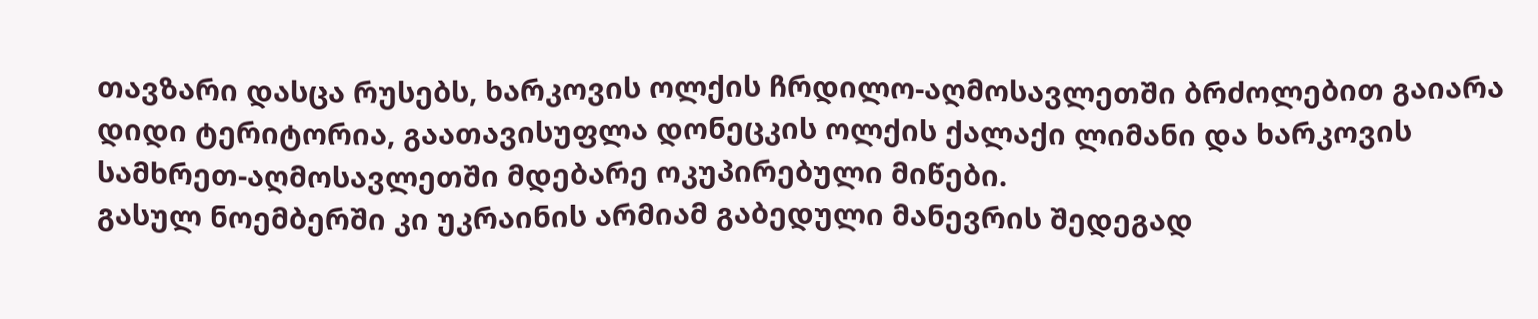თავზარი დასცა რუსებს, ხარკოვის ოლქის ჩრდილო-აღმოსავლეთში ბრძოლებით გაიარა დიდი ტერიტორია, გაათავისუფლა დონეცკის ოლქის ქალაქი ლიმანი და ხარკოვის სამხრეთ-აღმოსავლეთში მდებარე ოკუპირებული მიწები.
გასულ ნოემბერში კი უკრაინის არმიამ გაბედული მანევრის შედეგად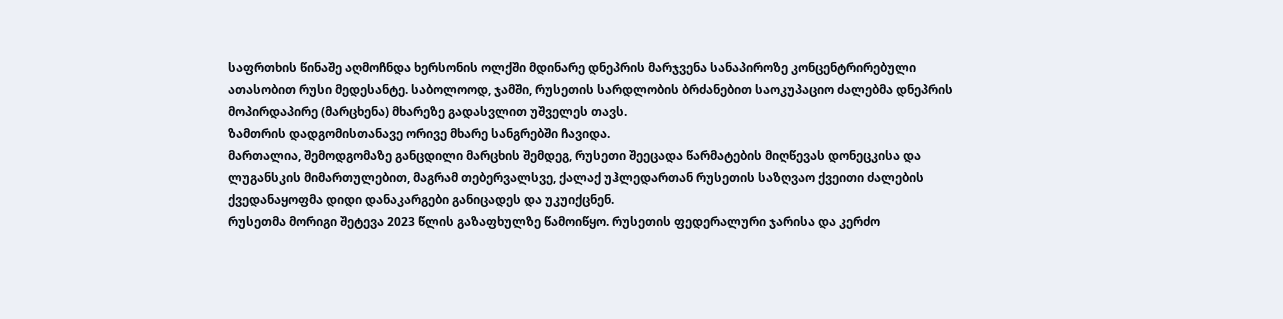საფრთხის წინაშე აღმოჩნდა ხერსონის ოლქში მდინარე დნეპრის მარჯვენა სანაპიროზე კონცენტრირებული ათასობით რუსი მედესანტე. საბოლოოდ, ჯამში, რუსეთის სარდლობის ბრძანებით საოკუპაციო ძალებმა დნეპრის მოპირდაპირე (მარცხენა) მხარეზე გადასვლით უშველეს თავს.
ზამთრის დადგომისთანავე ორივე მხარე სანგრებში ჩავიდა.
მართალია, შემოდგომაზე განცდილი მარცხის შემდეგ, რუსეთი შეეცადა წარმატების მიღწევას დონეცკისა და ლუგანსკის მიმართულებით, მაგრამ თებერვალსვე, ქალაქ უჰლედართან რუსეთის საზღვაო ქვეითი ძალების ქვედანაყოფმა დიდი დანაკარგები განიცადეს და უკუიქცნენ.
რუსეთმა მორიგი შეტევა 2023 წლის გაზაფხულზე წამოიწყო. რუსეთის ფედერალური ჯარისა და კერძო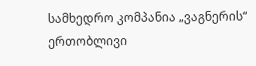სამხედრო კომპანია „ვაგნერის“ ერთობლივი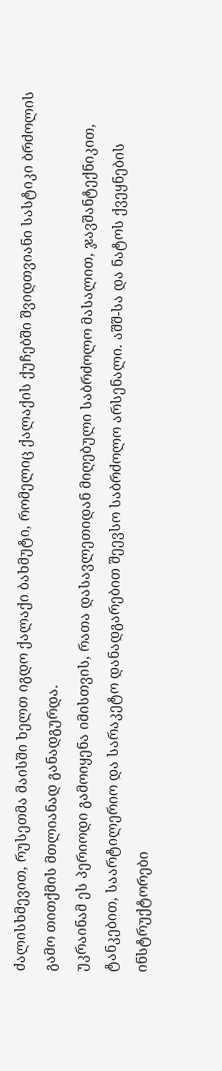ძალისხმევით, რუსეთმა მაისში ხელთ იგდო ქალაქი ბახმუტი, რომელიც ქალაქის ქუჩებში შვიდთვიანი სასტიკი ბრძოლის გამო თითქმის მთლიანად განადგურდა.
უკრაინამ ეს პერიოდი გამოიყენა იმისთვის, რათა დასავლეთიდან მიღებული საბრძოლო მასალით, ჯავშანტექნიკით, ტანკებით, საარტილერიო და სარაკეტო დანადგარებით შეევსო საბრძოლო არსენალი. აშშ-სა და ნატოს ქვეყნების ინსტრუქტორები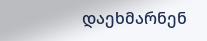დაეხმარნენ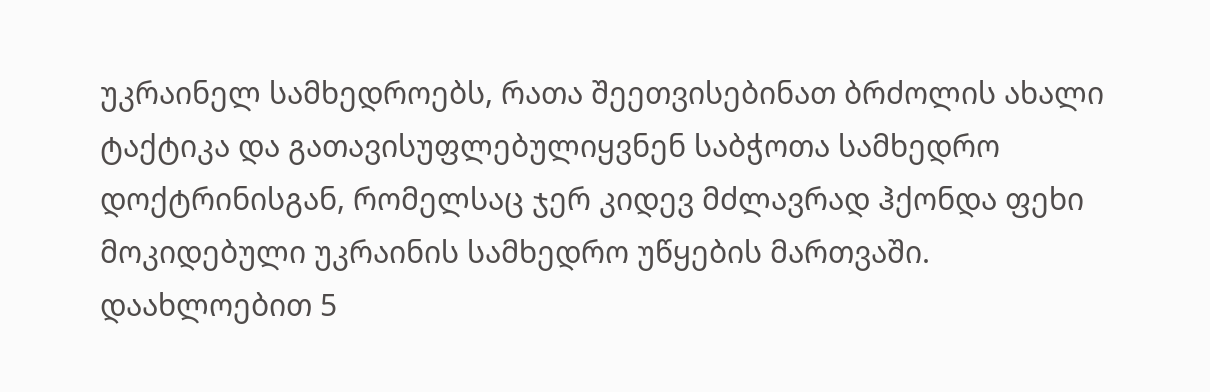უკრაინელ სამხედროებს, რათა შეეთვისებინათ ბრძოლის ახალი ტაქტიკა და გათავისუფლებულიყვნენ საბჭოთა სამხედრო დოქტრინისგან, რომელსაც ჯერ კიდევ მძლავრად ჰქონდა ფეხი მოკიდებული უკრაინის სამხედრო უწყების მართვაში.
დაახლოებით 5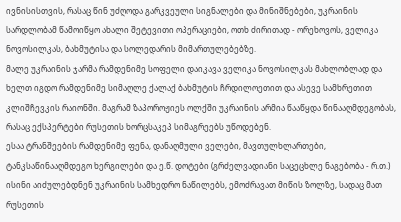ივნისისთვის, რასაც წინ უძღოდა გარკვეული სიგნალები და მინიშნებები, უკრაინის სარდლობამ წამოიწყო ახალი შეტევითი ოპერაციები, ოთხ ძირითად - ორეხოვოს, ველიკა ნოვოსილკას, ბახმუტისა და სოლედარის მიმართულებებზე.
მალე უკრაინის ჯარმა რამდენიმე სოფელი დაიკავა ველიკა ნოვოსილკას მახლობლად და ხელთ იგდო რამდენიმე სიმაღლე ქალაქ ბახმუტის ჩრდილოეთით და ასევე სამხრეთით კლიშჩევკის რაიონში. მაგრამ ზაპოროჟიეს ოლქში უკრაინის არმია წააწყდა წინააღმდეგობას, რასაც ექსპერტები რუსეთის ხორცსაკეპ სიმაგრეებს უწოდებენ.
ესაა ტრანშეების რამდენიმე ფენა, დანაღმული ველები, მავთულხლართები, ტანკსაწინააღმდეგო ხერგილები და ე.წ. დოტები (გრძელვადიანი საცეცხლე ნაგებობა - რ.თ.) ისინი აიძულებდნენ უკრაინის სამხედრო ნაწილებს, ემოძრავათ მიწის ზოლზე, სადაც მათ რუსეთის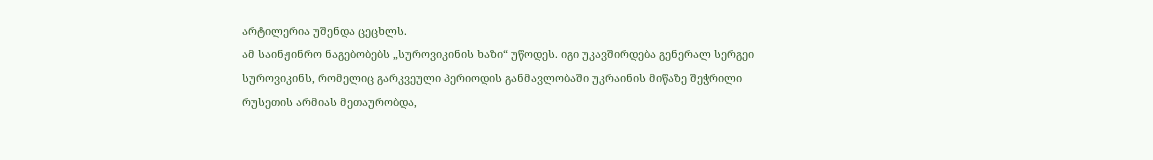არტილერია უშენდა ცეცხლს.
ამ საინჟინრო ნაგებობებს „სუროვიკინის ხაზი“ უწოდეს. იგი უკავშირდება გენერალ სერგეი სუროვიკინს, რომელიც გარკვეული პერიოდის განმავლობაში უკრაინის მიწაზე შეჭრილი რუსეთის არმიას მეთაურობდა,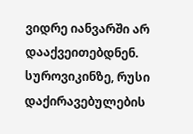ვიდრე იანვარში არ დააქვეითებდნენ. სუროვიკინზე, რუსი დაქირავებულების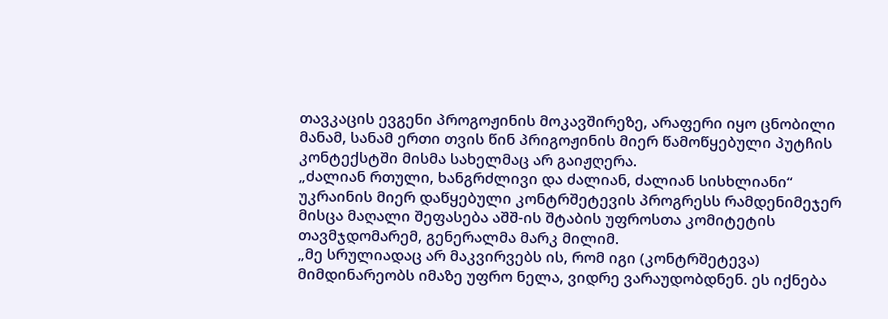თავკაცის ევგენი პროგოჟინის მოკავშირეზე, არაფერი იყო ცნობილი მანამ, სანამ ერთი თვის წინ პრიგოჟინის მიერ წამოწყებული პუტჩის კონტექსტში მისმა სახელმაც არ გაიჟღერა.
„ძალიან რთული, ხანგრძლივი და ძალიან, ძალიან სისხლიანი“
უკრაინის მიერ დაწყებული კონტრშეტევის პროგრესს რამდენიმეჯერ მისცა მაღალი შეფასება აშშ-ის შტაბის უფროსთა კომიტეტის თავმჯდომარემ, გენერალმა მარკ მილიმ.
„მე სრულიადაც არ მაკვირვებს ის, რომ იგი (კონტრშეტევა) მიმდინარეობს იმაზე უფრო ნელა, ვიდრე ვარაუდობდნენ. ეს იქნება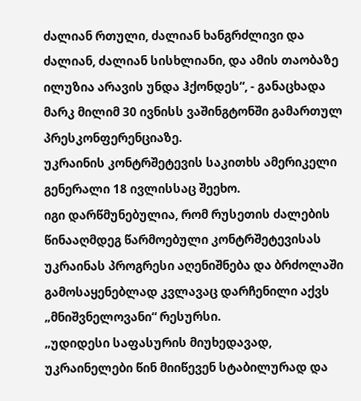ძალიან რთული, ძალიან ხანგრძლივი და ძალიან, ძალიან სისხლიანი, და ამის თაობაზე ილუზია არავის უნდა ჰქონდეს“, - განაცხადა მარკ მილიმ 30 ივნისს ვაშინგტონში გამართულ პრესკონფერენციაზე.
უკრაინის კონტრშეტევის საკითხს ამერიკელი გენერალი 18 ივლისსაც შეეხო.
იგი დარწმუნებულია, რომ რუსეთის ძალების წინააღმდეგ წარმოებული კონტრშეტევისას უკრაინას პროგრესი აღენიშნება და ბრძოლაში გამოსაყენებლად კვლავაც დარჩენილი აქვს „მნიშვნელოვანი“ რესურსი.
„უდიდესი საფასურის მიუხედავად, უკრაინელები წინ მიიწევენ სტაბილურად და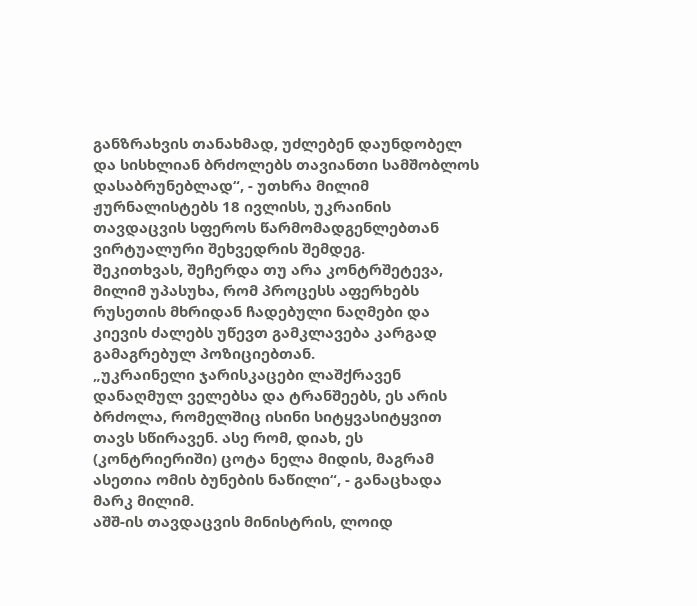განზრახვის თანახმად, უძლებენ დაუნდობელ და სისხლიან ბრძოლებს თავიანთი სამშობლოს დასაბრუნებლად“, - უთხრა მილიმ ჟურნალისტებს 18 ივლისს, უკრაინის თავდაცვის სფეროს წარმომადგენლებთან ვირტუალური შეხვედრის შემდეგ.
შეკითხვას, შეჩერდა თუ არა კონტრშეტევა, მილიმ უპასუხა, რომ პროცესს აფერხებს რუსეთის მხრიდან ჩადებული ნაღმები და კიევის ძალებს უწევთ გამკლავება კარგად გამაგრებულ პოზიციებთან.
„უკრაინელი ჯარისკაცები ლაშქრავენ დანაღმულ ველებსა და ტრანშეებს, ეს არის ბრძოლა, რომელშიც ისინი სიტყვასიტყვით თავს სწირავენ. ასე რომ, დიახ, ეს (კონტრიერიში) ცოტა ნელა მიდის, მაგრამ ასეთია ომის ბუნების ნაწილი“, - განაცხადა მარკ მილიმ.
აშშ-ის თავდაცვის მინისტრის, ლოიდ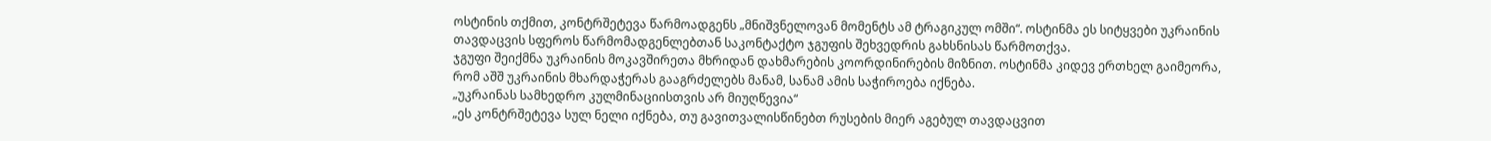ოსტინის თქმით, კონტრშეტევა წარმოადგენს „მნიშვნელოვან მომენტს ამ ტრაგიკულ ომში“. ოსტინმა ეს სიტყვები უკრაინის თავდაცვის სფეროს წარმომადგენლებთან საკონტაქტო ჯგუფის შეხვედრის გახსნისას წარმოთქვა.
ჯგუფი შეიქმნა უკრაინის მოკავშირეთა მხრიდან დახმარების კოორდინირების მიზნით. ოსტინმა კიდევ ერთხელ გაიმეორა, რომ აშშ უკრაინის მხარდაჭერას გააგრძელებს მანამ, სანამ ამის საჭიროება იქნება.
„უკრაინას სამხედრო კულმინაციისთვის არ მიუღწევია“
„ეს კონტრშეტევა სულ ნელი იქნება, თუ გავითვალისწინებთ რუსების მიერ აგებულ თავდაცვით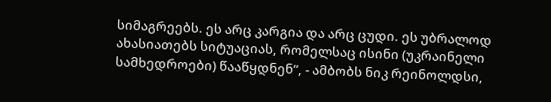სიმაგრეებს. ეს არც კარგია და არც ცუდი. ეს უბრალოდ ახასიათებს სიტუაციას, რომელსაც ისინი (უკრაინელი სამხედროები) წააწყდნენ“, - ამბობს ნიკ რეინოლდსი,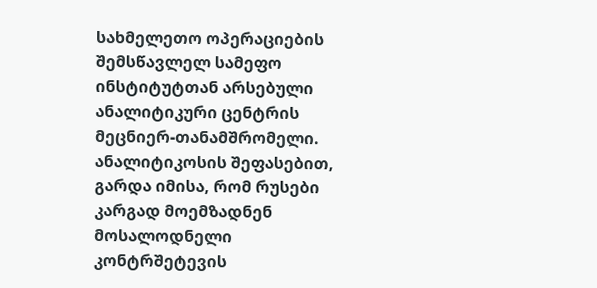სახმელეთო ოპერაციების შემსწავლელ სამეფო ინსტიტუტთან არსებული ანალიტიკური ცენტრის მეცნიერ-თანამშრომელი.
ანალიტიკოსის შეფასებით, გარდა იმისა, რომ რუსები კარგად მოემზადნენ მოსალოდნელი კონტრშეტევის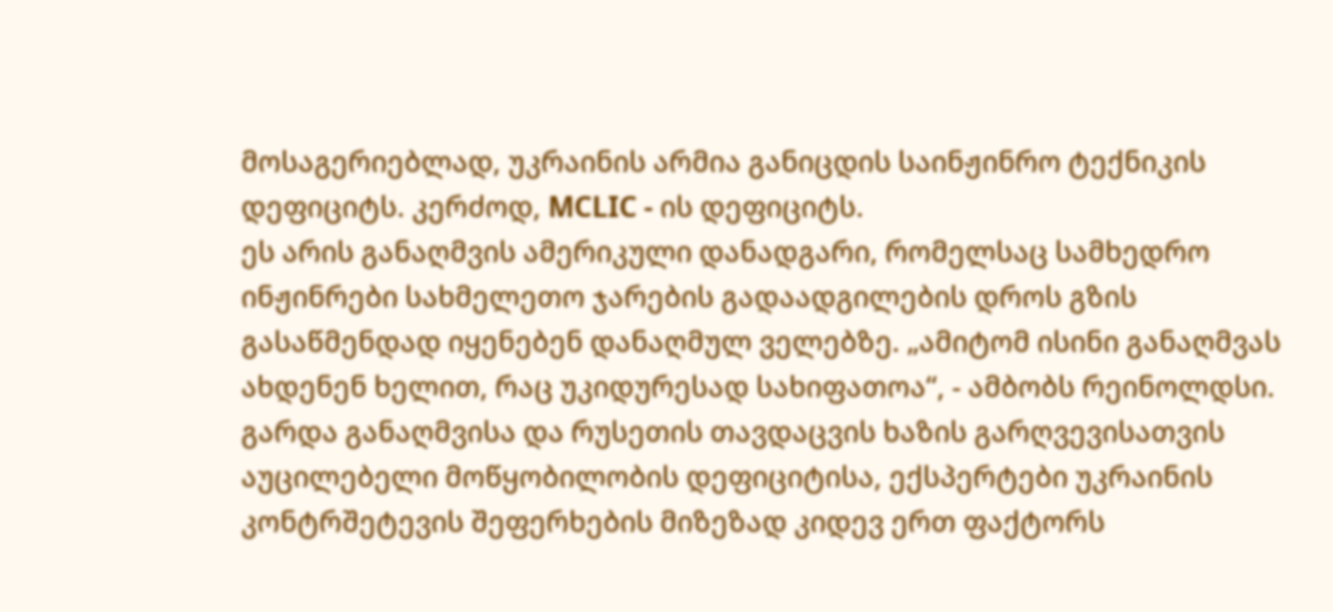მოსაგერიებლად, უკრაინის არმია განიცდის საინჟინრო ტექნიკის დეფიციტს. კერძოდ, MCLIC - ის დეფიციტს.
ეს არის განაღმვის ამერიკული დანადგარი, რომელსაც სამხედრო ინჟინრები სახმელეთო ჯარების გადაადგილების დროს გზის გასაწმენდად იყენებენ დანაღმულ ველებზე. „ამიტომ ისინი განაღმვას ახდენენ ხელით, რაც უკიდურესად სახიფათოა“, - ამბობს რეინოლდსი.
გარდა განაღმვისა და რუსეთის თავდაცვის ხაზის გარღვევისათვის აუცილებელი მოწყობილობის დეფიციტისა, ექსპერტები უკრაინის კონტრშეტევის შეფერხების მიზეზად კიდევ ერთ ფაქტორს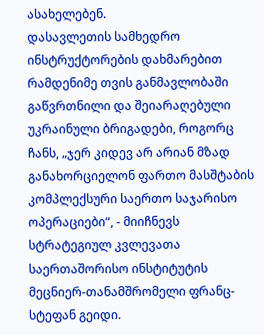ასახელებენ.
დასავლეთის სამხედრო ინსტრუქტორების დახმარებით რამდენიმე თვის განმავლობაში გაწვრთნილი და შეიარაღებული უკრაინული ბრიგადები, როგორც ჩანს, „ჯერ კიდევ არ არიან მზად განახორციელონ ფართო მასშტაბის კომპლექსური საერთო საჯარისო ოპერაციები“, - მიიჩნევს სტრატეგიულ კვლევათა საერთაშორისო ინსტიტუტის მეცნიერ-თანამშრომელი ფრანც-სტეფან გეიდი.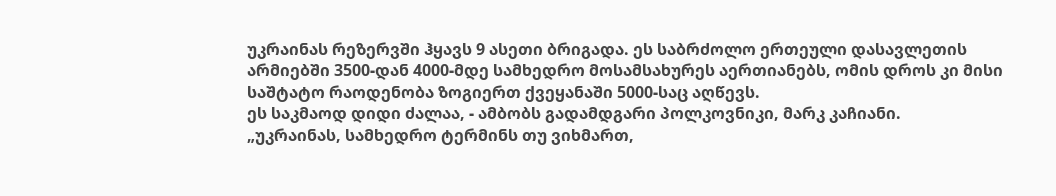უკრაინას რეზერვში ჰყავს 9 ასეთი ბრიგადა. ეს საბრძოლო ერთეული დასავლეთის არმიებში 3500-დან 4000-მდე სამხედრო მოსამსახურეს აერთიანებს, ომის დროს კი მისი საშტატო რაოდენობა ზოგიერთ ქვეყანაში 5000-საც აღწევს.
ეს საკმაოდ დიდი ძალაა, - ამბობს გადამდგარი პოლკოვნიკი, მარკ კაჩიანი.
„უკრაინას, სამხედრო ტერმინს თუ ვიხმართ,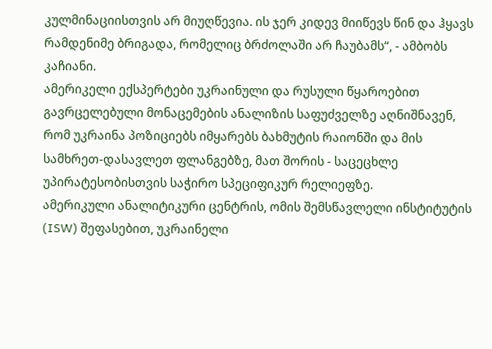კულმინაციისთვის არ მიუღწევია. ის ჯერ კიდევ მიიწევს წინ და ჰყავს რამდენიმე ბრიგადა, რომელიც ბრძოლაში არ ჩაუბამს“, - ამბობს კაჩიანი.
ამერიკელი ექსპერტები უკრაინული და რუსული წყაროებით გავრცელებული მონაცემების ანალიზის საფუძველზე აღნიშნავენ, რომ უკრაინა პოზიციებს იმყარებს ბახმუტის რაიონში და მის სამხრეთ-დასავლეთ ფლანგებზე, მათ შორის - საცეცხლე უპირატესობისთვის საჭირო სპეციფიკურ რელიეფზე.
ამერიკული ანალიტიკური ცენტრის, ომის შემსწავლელი ინსტიტუტის (ISW) შეფასებით, უკრაინელი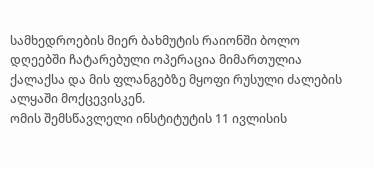სამხედროების მიერ ბახმუტის რაიონში ბოლო დღეებში ჩატარებული ოპერაცია მიმართულია ქალაქსა და მის ფლანგებზე მყოფი რუსული ძალების ალყაში მოქცევისკენ.
ომის შემსწავლელი ინსტიტუტის 11 ივლისის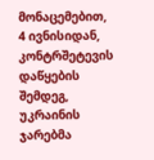მონაცემებით, 4 ივნისიდან, კონტრშეტევის დაწყების შემდეგ, უკრაინის ჯარებმა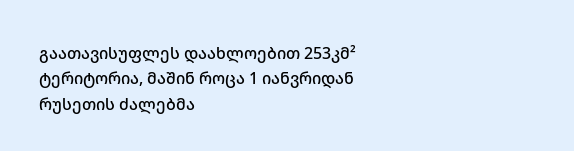გაათავისუფლეს დაახლოებით 253კმ² ტერიტორია, მაშინ როცა 1 იანვრიდან რუსეთის ძალებმა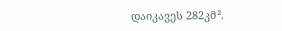დაიკავეს 282კმ².